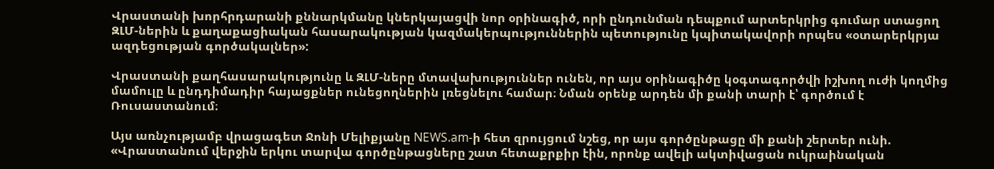Վրաստանի խորհրդարանի քննարկմանը կներկայացվի նոր օրինագիծ, որի ընդունման դեպքում արտերկրից գումար ստացող ԶԼՄ-ներին և քաղաքացիական հասարակության կազմակերպություններին պետությունը կպիտակավորի որպես «օտարերկրյա ազդեցության գործակալներ»:

Վրաստանի քաղհասարակությունը և ԶԼՄ-ները մտավախություններ ունեն, որ այս օրինագիծը կօգտագործվի իշխող ուժի կողմից մամուլը և ընդդիմադիր հայացքներ ունեցողներին լռեցնելու համար։ Նման օրենք արդեն մի քանի տարի է՝ գործում է Ռուսաստանում։

Այս առնչությամբ վրացագետ Ջոնի Մելիքյանը NEWS.am-ի հետ զրույցում նշեց, որ այս գործընթացը մի քանի շերտեր ունի. «Վրաստանում վերջին երկու տարվա գործընթացները շատ հետաքրքիր էին, որոնք ավելի ակտիվացան ուկրաինական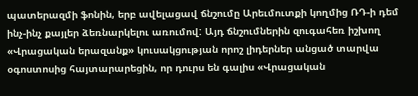պատերազմի ֆոնին, երբ ավելացավ ճնշումը Արեւմուտքի կողմից ՌԴ-ի դեմ ինչ-ինչ քայլեր ձեռնարկելու առումով: Այդ ճնշումներին զուգահեռ իշխող «Վրացական երազանք» կուսակցության որոշ լիդերներ անցած տարվա օգոստոսից հայտարարեցին, որ դուրս են գալիս «Վրացական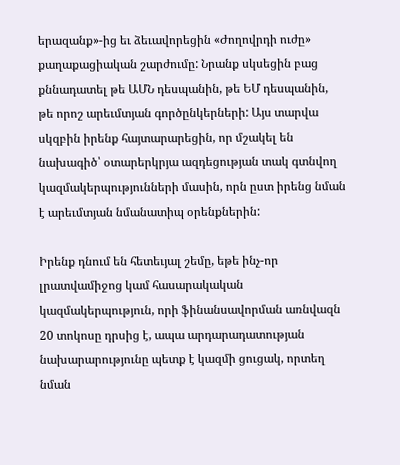երազանք»-ից եւ ձեւավորեցին «Ժողովրդի ուժը» քաղաքացիական շարժումը: Նրանք սկսեցին բաց քննադատել թե ԱՄՆ դեսպանին, թե ԵՄ դեսպանին, թե որոշ արեւմտյան գործընկերների: Այս տարվա սկզբին իրենք հայտարարեցին, որ մշակել են նախագիծ՝ օտարերկրյա ազդեցության տակ գտնվող կազմակերպությունների մասին, որն ըստ իրենց նման է արեւմտյան նմանատիպ օրենքներին:

Իրենք դնում են հետեւյալ շեմը, եթե ինչ-որ լրատվամիջոց կամ հասարակական կազմակերպություն, որի ֆինանսավորման առնվազն 20 տոկոսը դրսից է, ապա արդարադատության նախարարությունը պետք է կազմի ցուցակ, որտեղ նման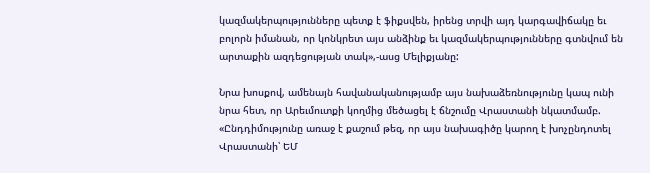կազմակերպությունները պետք է ֆիքսվեն, իրենց տրվի այդ կարգավիճակը եւ բոլորն իմանան, որ կոնկրետ այս անձինք եւ կազմակերպությունները գտնվում են արտաքին ազդեցության տակ»,-ասց Մելիքյանը:

Նրա խոսքով, ամենայն հավանականությամբ այս նախաձեռնությունը կապ ունի նրա հետ, որ Արեւմուտքի կողմից մեծացել է ճնշումը Վրաստանի նկատմամբ. «Ընդդիմությունը առաջ է քաշում թեզ, որ այս նախագիծը կարող է խոչընդոտել Վրաստանի՝ ԵՄ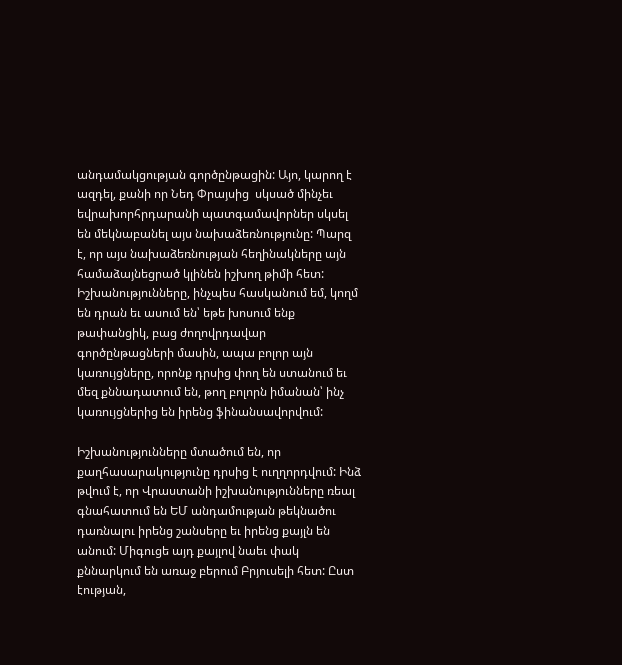անդամակցության գործընթացին: Այո, կարող է ազդել, քանի որ Նեդ Փրայսից  սկսած մինչեւ եվրախորհրդարանի պատգամավորներ սկսել են մեկնաբանել այս նախաձեռնությունը: Պարզ է, որ այս նախաձեռնության հեղինակները այն համաձայնեցրած կլինեն իշխող թիմի հետ: Իշխանությունները, ինչպես հասկանում եմ, կողմ են դրան եւ ասում են՝ եթե խոսում ենք թափանցիկ, բաց ժողովրդավար գործընթացների մասին, ապա բոլոր այն կառույցները, որոնք դրսից փող են ստանում եւ մեզ քննադատում են, թող բոլորն իմանան՝ ինչ կառույցներից են իրենց ֆինանսավորվում:

Իշխանությունները մտածում են, որ քաղհասարակությունը դրսից է ուղղորդվում: Ինձ թվում է, որ Վրաստանի իշխանությունները ռեալ գնահատում են ԵՄ անդամության թեկնածու դառնալու իրենց շանսերը եւ իրենց քայլն են անում: Միգուցե այդ քայլով նաեւ փակ քննարկում են առաջ բերում Բրյուսելի հետ: Ըստ էության,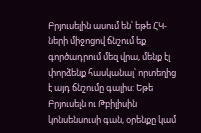Բրյուսելին ասում են՝ եթե ՀԿ-ների միջոցով ճնշում եք գործադրում մեզ վրա, մենք էլ փորձենք հասկանալ՝ որտեղից է այդ ճնշումը գալիս: Եթե Բրյուսելն ու Թբիլիսին կոնսենսուսի գան, օրենքը կամ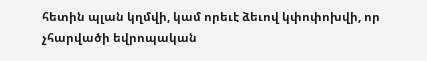հետին պլան կղմվի, կամ որեւէ ձեւով կփոփոխվի, որ չհարվածի եվրոպական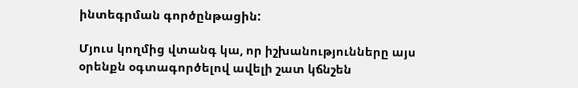ինտեգրման գործընթացին:

Մյուս կողմից վտանգ կա, որ իշխանությունները այս օրենքն օգտագործելով ավելի շատ կճնշեն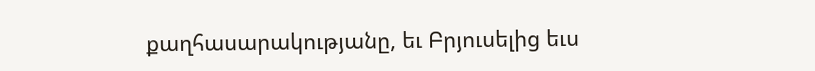քաղհասարակությանը, եւ Բրյուսելից եւս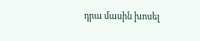դրա մասին խոսել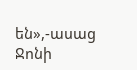են»,-ասաց Ջոնի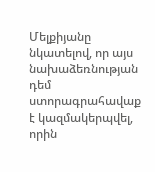Մելքիյանը նկատելով, որ այս նախաձեռնության դեմ ստորագրահավաք է կազմակերպվել, որին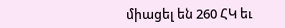միացել են 260 ՀԿ եւ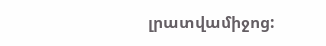լրատվամիջոց: